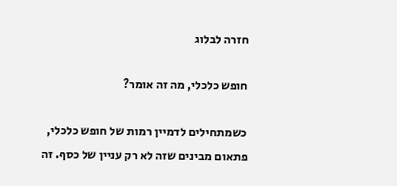חזרה לבלוג

חופש כלכלי, מה זה אומר?

כשמתחילים לדמיין רמות של חופש כלכלי, פתאום מבינים שזה לא רק עניין של כסף. זה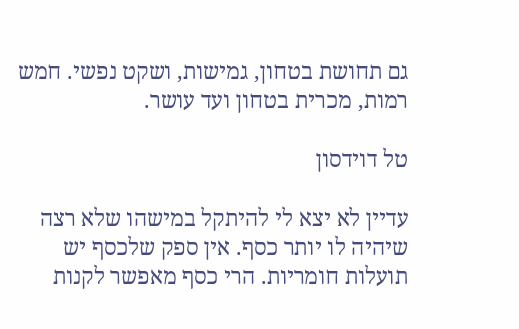גם תחושת בטחון, גמישות, ושקט נפשי. חמש רמות, מכרית בטחון ועד עושר.

טל דוידסון

עדיין לא יצא לי להיתקל במישהו שלא רצה שיהיה לו יותר כסף. אין ספק שלכסף יש תועלות חומריות. הרי כסף מאפשר לקנות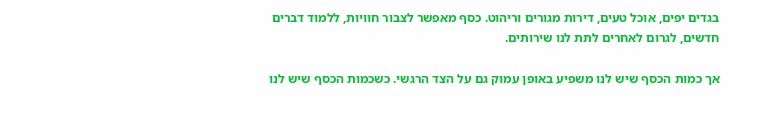בגדים יפים, אוכל טעים, דירות מגורים וריהוט. כסף מאפשר לצבור חוויות, ללמוד דברים חדשים, לגרום לאחרים לתת לנו שירותים.

אך כמות הכסף שיש לנו משפיע באופן עמוק גם על הצד הרגשי. כשכמות הכסף שיש לנו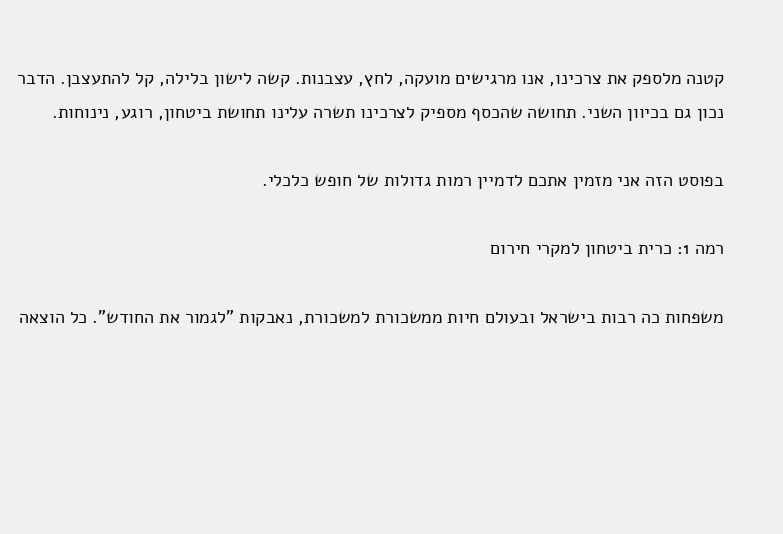קטנה מלספק את צרכינו, אנו מרגישים מועקה, לחץ, עצבנות. קשה לישון בלילה, קל להתעצבן. הדבר נכון גם בכיוון השני. תחושה שהכסף מספיק לצרכינו תשרה עלינו תחושת ביטחון, רוגע, נינוחות.

בפוסט הזה אני מזמין אתכם לדמיין רמות גדולות של חופש כלכלי.

רמה 1: כרית ביטחון למקרי חירום

משפחות כה רבות בישראל ובעולם חיות ממשכורת למשכורת, נאבקות "לגמור את החודש". כל הוצאה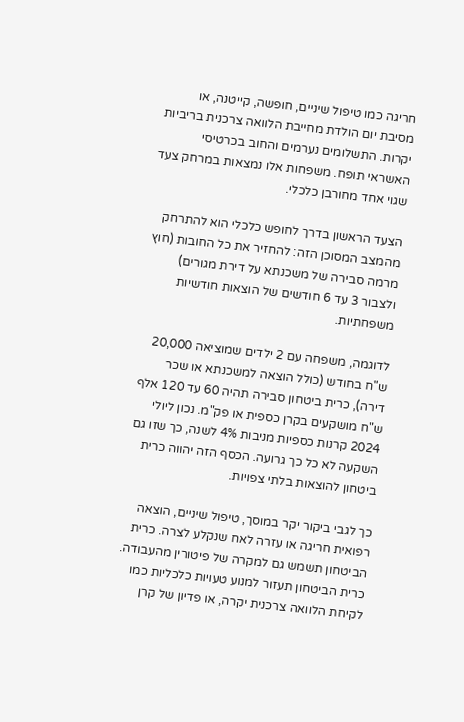חריגה כמו טיפול שיניים, חופשה, קייטנה, או מסיבת יום הולדת מחייבת הלוואה צרכנית בריביות יקרות. התשלומים נערמים והחוב בכרטיסי האשראי תופח. משפחות אלו נמצאות במרחק צעד שגוי אחד מחורבן כלכלי.

הצעד הראשון בדרך לחופש כלכלי הוא להתרחק מהמצב המסוכן הזה: להחזיר את כל החובות (חוץ מרמה סבירה של משכנתא על דירת מגורים) ולצבור 3 עד 6 חודשים של הוצאות חודשיות משפחתיות.

לדוגמה, משפחה עם 2 ילדים שמוציאה 20,000 ש"ח בחודש (כולל הוצאה למשכנתא או שכר דירה), כרית ביטחון סבירה תהיה 60 עד 120 אלף ש"ח מושקעים בקרן כספית או פק"מ. נכון ליולי 2024 קרנות כספיות מניבות 4% לשנה, כך שזו גם השקעה לא כל כך גרועה. הכסף הזה יהווה כרית ביטחון להוצאות בלתי צפויות.

כך לגבי ביקור יקר במוסך, טיפול שיניים, הוצאה רפואית חריגה או עזרה לאח שנקלע לצרה. כרית הביטחון תשמש גם למקרה של פיטורין מהעבודה. כרית הביטחון תעזור למנוע טעויות כלכליות כמו לקיחת הלוואה צרכנית יקרה, או פדיון של קרן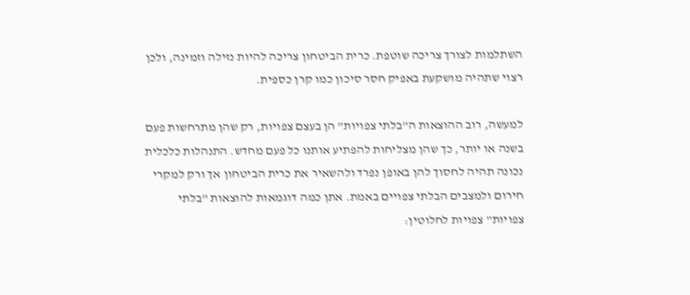השתלמות לצורך צריכה שוטפת. כרית הביטחון צריכה להיות נזילה וזמינה, ולכן רצוי שתהיה מושקעת באפיק חסר סיכון כמו קרן כספית.

למעשה, רוב ההוצאות ה"בלתי צפויות" הן בעצם צפויות, רק שהן מתרחשות פעם בשנה או יותר, כך שהן מצליחות להפתיע אותנו כל פעם מחדש. התנהלות כלכלית נכונה תהיה לחסוך להן באופן נפרד ולהשאיר את כרית הביטחון אך ורק למקרי חירום ולמצבים הבלתי צפויים באמת. אתן כמה דוגמאות להוצאות "בלתי צפויות" צפויות לחלוטין: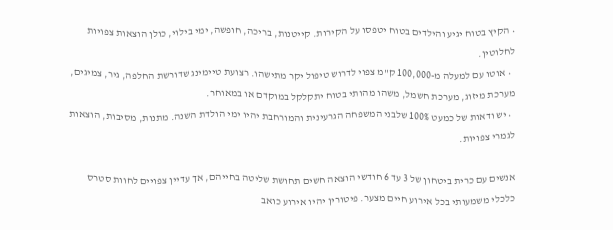• הקיץ בטוח יגיע והילדים בטוח יטפסו על הקירות. קייטנות, בריכה, חופשה, ימי בילוי, כולן הוצאות צפויות לחלוטין.
  • אוטו עם למעלה מ-100,000 ק"מ צפוי לדרוש טיפול יקר מתישהו. רצועת טיימינג שדורשת החלפה, גיר, צמיגים, מערכת מיזוג, מערכת חשמל, משהו מהותי בטוח יתקלקל במוקדם או במאוחר.
  • יש ודאות של כמעט 100% שלבני המשפחה הגרעינית והמורחבת יהיו ימי הולדת השנה. מתנות, מסיבות, הוצאות לגמרי צפויות.

אנשים עם כרית ביטחון של 3 עד 6 חודשי הוצאה חשים תחושת שליטה בחייהם, אך עדיין צפויים לחוות סטרס כלכלי משמעותי בכל אירוע חיים מצער. פיטורין יהיו אירוע כואב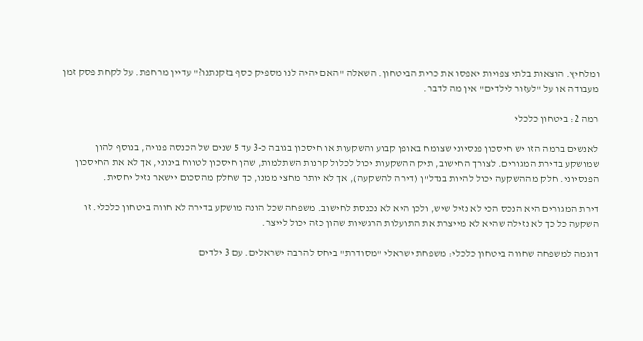ומלחיץ. הוצאות בלתי צפויות יאפסו את כרית הביטחון. השאלה "האם יהיה לנו מספיק כסף בזקנתנו?" עדיין מרחפת. על לקחת פסק זמן מעבודה או על "לעזור לילדים" אין מה לדבר.

רמה 2: ביטחון כלכלי

לאנשים ברמה הזו יש חיסכון פנסיוני שצומח באופן קבוע והשקעות או חיסכון בגובה כ-3 עד 5 שנים של הכנסה פנויה, בנוסף להון שמושקע בדירת המגורים. לצורך החישוב, תיק ההשקעות יכול לכלול קרנות השתלמות, שהן חיסכון לטווח בינוני, אך לא את החיסכון הפנסיוני. חלק מההשקעה יכול להיות בנדל"ן (דירה להשקעה), אך לא יותר מחצי ממנו, כך שחלק מהסכום יישאר נזיל יחסית.

דירת המגורים היא הנכס הכי לא נזיל שיש, ולכן היא לא נכנסת לחישוב. משפחה שכל הונה מושקע בדירה לא חווה ביטחון כלכלי. זו השקעה כל כך לא נזילה שהיא לא מייצרת את התועלות הרגשיות שהון כזה יכול לייצר.

דוגמה למשפחה שחווה ביטחון כלכלי: משפחת ישראלי "מסודרת" ביחס להרבה ישראלים. עם 3 ילדים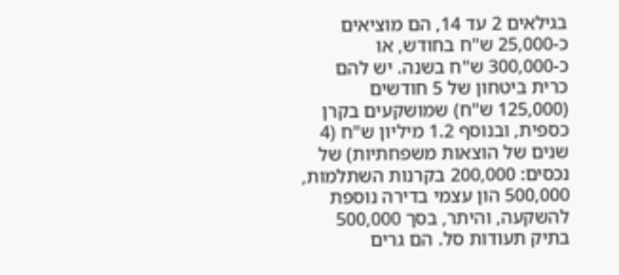בגילאים 2 עד 14, הם מוציאים כ-25,000 ש"ח בחודש, או כ-300,000 ש"ח בשנה. יש להם כרית ביטחון של 5 חודשים (125,000 ש"ח) שמושקעים בקרן כספית, ובנוסף 1.2 מיליון ש"ח (4 שנים של הוצאות משפחתיות) של נכסים: 200,000 בקרנות השתלמות, 500,000 הון עצמי בדירה נוספת להשקעה, והיתר, בסך 500,000 בתיק תעודות סל. הם גרים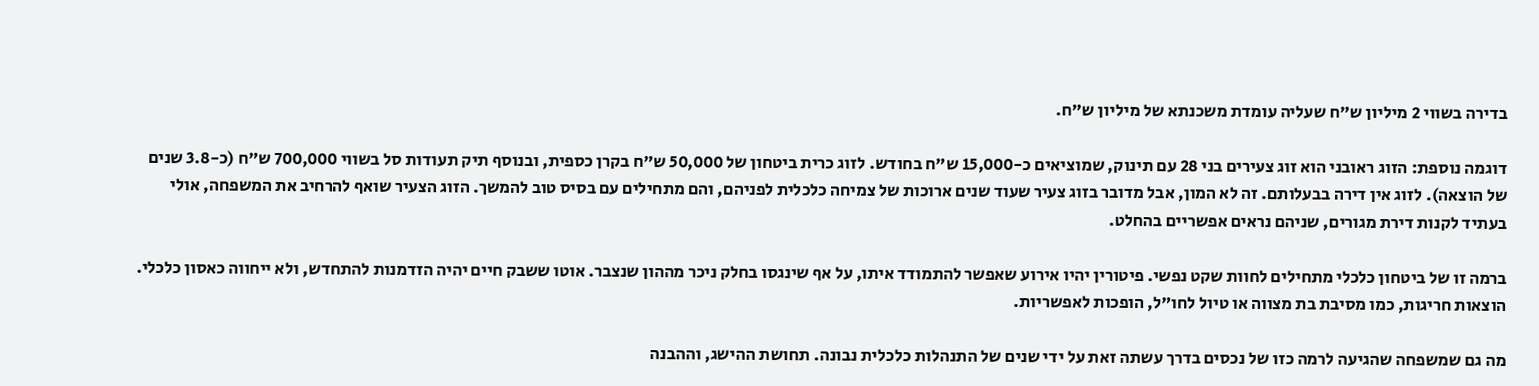בדירה בשווי 2 מיליון ש"ח שעליה עומדת משכנתא של מיליון ש"ח.

דוגמה נוספת: הזוג ראובני הוא זוג צעירים בני 28 עם תינוק, שמוציאים כ-15,000 ש"ח בחודש. לזוג כרית ביטחון של 50,000 ש"ח בקרן כספית, ובנוסף תיק תעודות סל בשווי 700,000 ש"ח (כ-3.8 שנים של הוצאה). לזוג אין דירה בבעלותם. זה לא המון, אבל מדובר בזוג צעיר שעוד שנים ארוכות של צמיחה כלכלית לפניהם, והם מתחילים עם בסיס טוב להמשך. הזוג הצעיר שואף להרחיב את המשפחה, אולי בעתיד לקנות דירת מגורים, שניהם נראים אפשריים בהחלט.

ברמה זו של ביטחון כלכלי מתחילים לחוות שקט נפשי. פיטורין יהיו אירוע שאפשר להתמודד איתו, על אף שינגסו בחלק ניכר מההון שנצבר. אוטו ששבק חיים יהיה הזדמנות להתחדש, ולא ייחווה כאסון כלכלי. הוצאות חריגות, כמו מסיבת בת מצווה או טיול לחו"ל, הופכות לאפשריות.

מה גם שמשפחה שהגיעה לרמה כזו של נכסים בדרך עשתה זאת על ידי שנים של התנהלות כלכלית נבונה. תחושת ההישג, וההבנה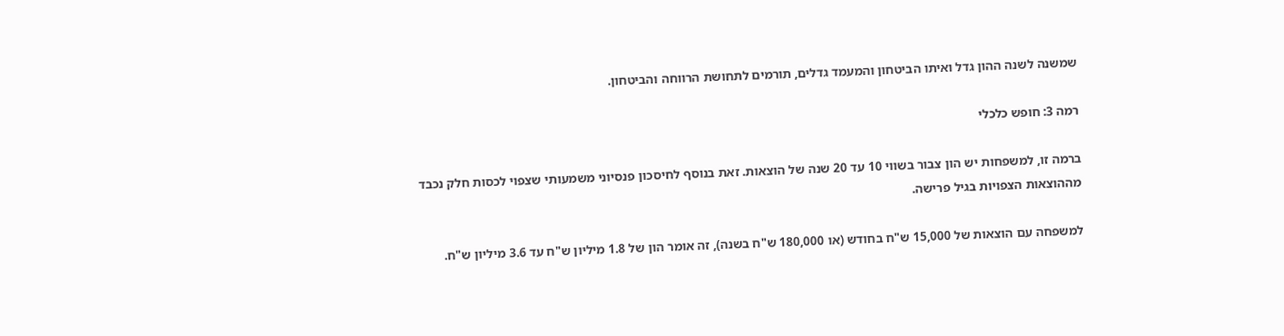שמשנה לשנה ההון גדל ואיתו הביטחון והמעמד גדלים, תורמים לתחושת הרווחה והביטחון.

רמה 3: חופש כלכלי

ברמה זו, למשפחות יש הון צבור בשווי 10 עד 20 שנה של הוצאות. זאת בנוסף לחיסכון פנסיוני משמעותי שצפוי לכסות חלק נכבד מההוצאות הצפויות בגיל פרישה.

למשפחה עם הוצאות של 15,000 ש"ח בחודש (או 180,000 ש"ח בשנה), זה אומר הון של 1.8 מיליון ש"ח עד 3.6 מיליון ש"ח.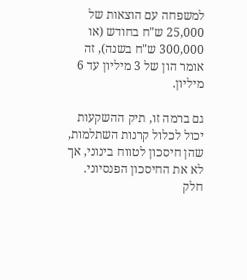למשפחה עם הוצאות של 25,000 ש"ח בחודש (או 300,000 ש"ח בשנה), זה אומר הון של 3 מיליון עד 6 מיליון.

גם ברמה זו, תיק ההשקעות יכול לכלול קרנות השתלמות, שהן חיסכון לטווח בינוני, אך לא את החיסכון הפנסיוני. חלק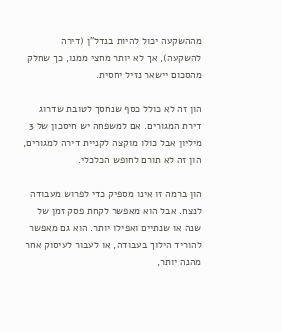מההשקעה יכול להיות בנדל"ן (דירה להשקעה), אך לא יותר מחצי ממנו, כך שחלק מהסכום יישאר נזיל יחסית.

הון זה לא כולל כסף שנחסך לטובת שדרוג דירת המגורים. אם למשפחה יש חיסכון של 3 מיליון אבל כולו מוקצה לקניית דירה למגורים, הון זה לא תורם לחופש הכלכלי.

הון ברמה זו אינו מספיק כדי לפרוש מעבודה לנצח. אבל הוא מאפשר לקחת פסק זמן של שנה או שנתיים ואפילו יותר. הוא גם מאפשר להוריד הילוך בעבודה, או לעבור לעיסוק אחר מהנה יותר,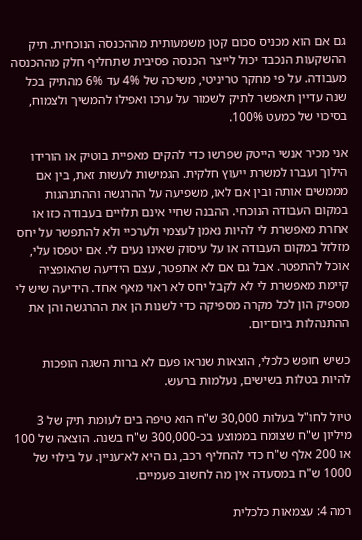גם אם הוא מכניס סכום קטן משמעותית מההכנסה הנוכחית. תיק ההשקעות הנכבד יכול לייצר הכנסה פסיבית שתחליף חלק מההכנסה מעבודה. על פי מחקר טריניטי, משיכה של 4% עד 6% מהתיק בכל שנה עדיין תאפשר לתיק לשמור על ערכו ואפילו להמשיך ולצמוח, בסיכוי של כמעט 100%.

אני מכיר אנשי הייטק שפרשו כדי להקים מאפיית בוטיק או הורידו הילוך ועברו למשרת ייעוץ חלקית. הגמישות לעשות זאת, בין אם מממשים אותה ובין אם לאו, משפיעה על ההרגשה וההתנהגות במקום העבודה הנוכחי. ההבנה שחיי אינם תלויים בעבודה כזו או אחרת מאפשרת לי להיות נאמן לעצמי ולערכיי ולא להתפשר על יחס מזלזל במקום העבודה או על עיסוק שאינו נעים לי. אם יטפסו עלי, אוכל להתפטר. אבל גם אם לא אתפטר, עצם הידיעה שהאופציה קיימת מאפשרת לי לא לקבל יחס לא ראוי מאף אחד. הידיעה שיש לי מספיק הון לכל מקרה מספיקה כדי לשנות הן את ההרגשה והן את ההתנהלות ביום־יום.

כשיש חופש כלכלי, הוצאות שנראו פעם לא ברות השגה הופכות להיות בטלות בשישים, נעלמות ברעש.

טיול לחו"ל בעלות 30,000 ש"ח הוא טיפה בים לעומת תיק של 3 מיליון ש"ח שצומח בממוצע בכ-300,000 ש"ח בשנה. הוצאה של 100 או 200 אלף ש"ח כדי להחליף רכב, גם היא לא־עניין. על בילוי של 1000 ש"ח במסעדה אין מה לחשוב פעמיים.

רמה 4: עצמאות כלכלית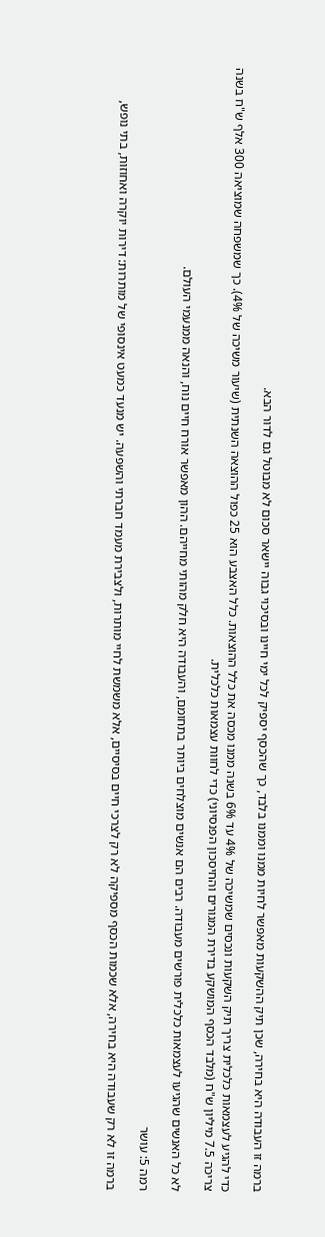ברמה זו העבודה היא בחירה, שכן תיק ההשקעות מאפשר לחיות ממנו וממנו בלבד, כך שהכסף יספיק לכל ימי חיינו ובסיכוי גבוה יישאר סכום לא מבוטל גם לדור הבא.

כדי להגיע לעצמאות כלכלית צריך תיק השקעות ונכסים שמשיכה של 4% עד 6% בשנה ממנו מכסה את כלל ההוצאות. כלל האצבע הוא 25 כפול ההוצאה השנתית (שיעור משיכה של 4%). כך שמשפחה שמוציאה 300 אלף ש"ח בשנה צריכה 7.5 מיליון ש"ח (מלבד הכסף המושקע בדירת המגורים והחיסכון הפנסיוני) כדי לחוות עצמאות כלכלית.

לא כל האנשים שהגיעו לעצמאות כלכלית פורשים מעבודה. רבים הם אנשים מוצלחים ביותר בתחומם, והעבודה היא חלק מהותי מחייהם. ההון מאפשר אורח חיים נוח, והנאה ממנעמי העולם.

רמה 5: עושר

ברמה זו לא רק שעבודה היא בחירה, אלא שכמות הכסף מספיקה לא רק לצרכי חיים בסיסיים, אלא משמשת לחיי מותרות, ולצבירת מעמד חברתי והשפעה. יש מנעד כמעט אינסופי של מותרות: דירות יוקרה ואחוזות, בתי נופש,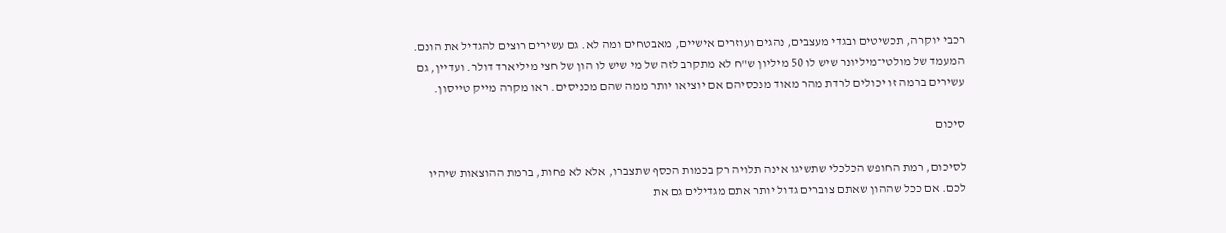רכבי יוקרה, תכשיטים ובגדי מעצבים, נהגים ועוזרים אישיים, מאבטחים ומה לא. גם עשירים רוצים להגדיל את הונם. המעמד של מולטי־מיליונר שיש לו 50 מיליון ש"ח לא מתקרב לזה של מי שיש לו הון של חצי מיליארד דולר. ועדיין, גם עשירים ברמה זו יכולים לרדת מהר מאוד מנכסיהם אם יוציאו יותר ממה שהם מכניסים. ראו מקרה מייק טייסון.

סיכום

לסיכום, רמת החופש הכלכלי שתשיגו אינה תלויה רק בכמות הכסף שתצברו, אלא לא פחות, ברמת ההוצאות שיהיו לכם. אם ככל שההון שאתם צוברים גדול יותר אתם מגדילים גם את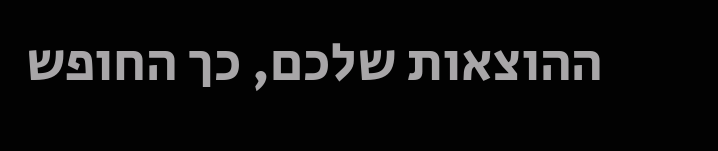ההוצאות שלכם, כך החופש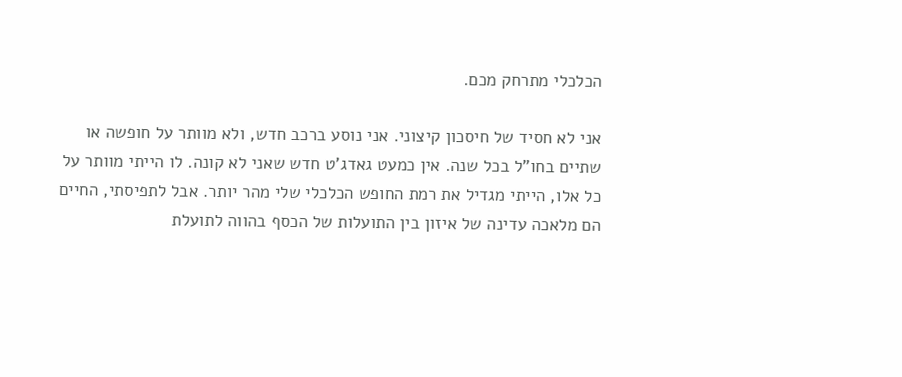הכלכלי מתרחק מכם.

אני לא חסיד של חיסכון קיצוני. אני נוסע ברכב חדש, ולא מוותר על חופשה או שתיים בחו"ל בכל שנה. אין כמעט גאדג'ט חדש שאני לא קונה. לו הייתי מוותר על כל אלו, הייתי מגדיל את רמת החופש הכלכלי שלי מהר יותר. אבל לתפיסתי, החיים הם מלאכה עדינה של איזון בין התועלות של הכסף בהווה לתועלת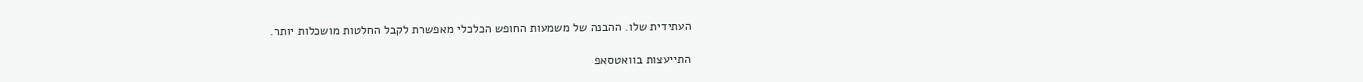העתידית שלו. ההבנה של משמעות החופש הכלכלי מאפשרת לקבל החלטות מושכלות יותר.

התייעצות בוואטסאפ